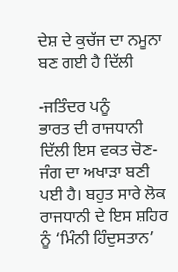ਦੇਸ਼ ਦੇ ਕੁਚੱਜ ਦਾ ਨਮੂਨਾ ਬਣ ਗਈ ਹੈ ਦਿੱਲੀ

-ਜਤਿੰਦਰ ਪਨੂੰ
ਭਾਰਤ ਦੀ ਰਾਜਧਾਨੀ ਦਿੱਲੀ ਇਸ ਵਕਤ ਚੋਣ-ਜੰਗ ਦਾ ਅਖਾੜਾ ਬਣੀ ਪਈ ਹੈ। ਬਹੁਤ ਸਾਰੇ ਲੋਕ ਰਾਜਧਾਨੀ ਦੇ ਇਸ ਸ਼ਹਿਰ ਨੂੰ ‘ਮਿੰਨੀ ਹਿੰਦੁਸਤਾਨ’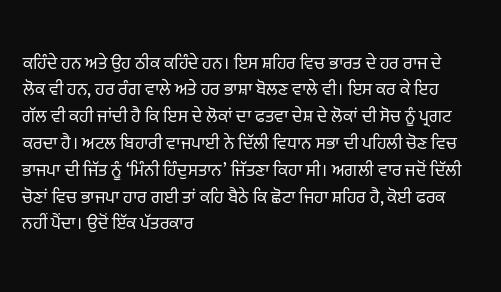ਕਹਿੰਦੇ ਹਨ ਅਤੇ ਉਹ ਠੀਕ ਕਹਿੰਦੇ ਹਨ। ਇਸ ਸ਼ਹਿਰ ਵਿਚ ਭਾਰਤ ਦੇ ਹਰ ਰਾਜ ਦੇ ਲੋਕ ਵੀ ਹਨ, ਹਰ ਰੰਗ ਵਾਲੇ ਅਤੇ ਹਰ ਭਾਸ਼ਾ ਬੋਲਣ ਵਾਲੇ ਵੀ। ਇਸ ਕਰ ਕੇ ਇਹ ਗੱਲ ਵੀ ਕਹੀ ਜਾਂਦੀ ਹੈ ਕਿ ਇਸ ਦੇ ਲੋਕਾਂ ਦਾ ਫਤਵਾ ਦੇਸ਼ ਦੇ ਲੋਕਾਂ ਦੀ ਸੋਚ ਨੂੰ ਪ੍ਰਗਟ ਕਰਦਾ ਹੈ। ਅਟਲ ਬਿਹਾਰੀ ਵਾਜਪਾਈ ਨੇ ਦਿੱਲੀ ਵਿਧਾਨ ਸਭਾ ਦੀ ਪਹਿਲੀ ਚੋਣ ਵਿਚ ਭਾਜਪਾ ਦੀ ਜਿੱਤ ਨੂੰ ‘ਮਿੰਨੀ ਹਿੰਦੁਸਤਾਨ’ ਜਿੱਤਣਾ ਕਿਹਾ ਸੀ। ਅਗਲੀ ਵਾਰ ਜਦੋਂ ਦਿੱਲੀ ਚੋਣਾਂ ਵਿਚ ਭਾਜਪਾ ਹਾਰ ਗਈ ਤਾਂ ਕਹਿ ਬੈਠੇ ਕਿ ਛੋਟਾ ਜਿਹਾ ਸ਼ਹਿਰ ਹੈ, ਕੋਈ ਫਰਕ ਨਹੀਂ ਪੈਂਦਾ। ਉਦੋਂ ਇੱਕ ਪੱਤਰਕਾਰ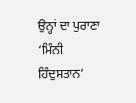ਉਨ੍ਹਾਂ ਦਾ ਪੁਰਾਣਾ ‘ਮਿੰਨੀ ਹਿੰਦੁਸਤਾਨ’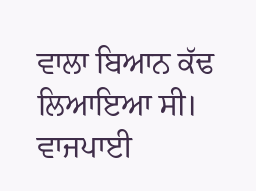ਵਾਲਾ ਬਿਆਨ ਕੱਢ ਲਿਆਇਆ ਸੀ। ਵਾਜਪਾਈ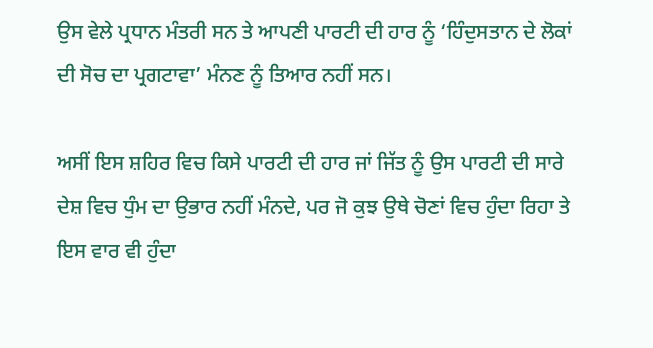ਉਸ ਵੇਲੇ ਪ੍ਰਧਾਨ ਮੰਤਰੀ ਸਨ ਤੇ ਆਪਣੀ ਪਾਰਟੀ ਦੀ ਹਾਰ ਨੂੰ ‘ਹਿੰਦੁਸਤਾਨ ਦੇ ਲੋਕਾਂ ਦੀ ਸੋਚ ਦਾ ਪ੍ਰਗਟਾਵਾ’ ਮੰਨਣ ਨੂੰ ਤਿਆਰ ਨਹੀਂ ਸਨ।

ਅਸੀਂ ਇਸ ਸ਼ਹਿਰ ਵਿਚ ਕਿਸੇ ਪਾਰਟੀ ਦੀ ਹਾਰ ਜਾਂ ਜਿੱਤ ਨੂੰ ਉਸ ਪਾਰਟੀ ਦੀ ਸਾਰੇ ਦੇਸ਼ ਵਿਚ ਧੁੰਮ ਦਾ ਉਭਾਰ ਨਹੀਂ ਮੰਨਦੇ, ਪਰ ਜੋ ਕੁਝ ਉਥੇ ਚੋਣਾਂ ਵਿਚ ਹੁੰਦਾ ਰਿਹਾ ਤੇ ਇਸ ਵਾਰ ਵੀ ਹੁੰਦਾ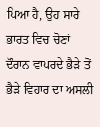ਪਿਆ ਹੈ, ਉਹ ਸਾਰੇ ਭਾਰਤ ਵਿਚ ਚੋਣਾਂ ਦੌਰਾਨ ਵਾਪਰਦੇ ਭੈੜੇ ਤੋਂ ਭੈੜੇ ਵਿਹਾਰ ਦਾ ਅਸਲੀ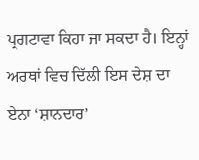ਪ੍ਰਗਟਾਵਾ ਕਿਹਾ ਜਾ ਸਕਦਾ ਹੈ। ਇਨ੍ਹਾਂ ਅਰਥਾਂ ਵਿਚ ਦਿੱਲੀ ਇਸ ਦੇਸ਼ ਦਾ ਏਨਾ ‘ਸ਼ਾਨਦਾਰ’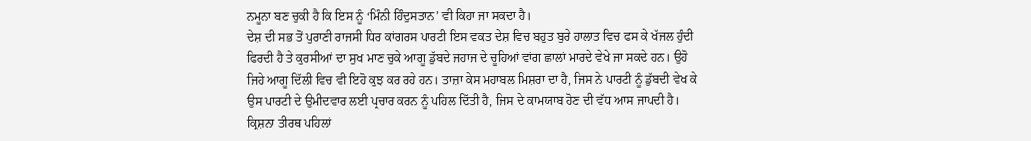ਨਮੂਨਾ ਬਣ ਚੁਕੀ ਹੈ ਕਿ ਇਸ ਨੂੰ ‘ਮਿੰਨੀ ਹਿੰਦੁਸਤਾਨ’ ਵੀ ਕਿਹਾ ਜਾ ਸਕਦਾ ਹੈ।
ਦੇਸ਼ ਦੀ ਸਭ ਤੋਂ ਪੁਰਾਣੀ ਰਾਜਸੀ ਧਿਰ ਕਾਂਗਰਸ ਪਾਰਟੀ ਇਸ ਵਕਤ ਦੇਸ਼ ਵਿਚ ਬਹੁਤ ਬੁਰੇ ਹਾਲਾਤ ਵਿਚ ਫਸ ਕੇ ਖੱਜਲ ਹੁੰਦੀ ਫਿਰਦੀ ਹੈ ਤੇ ਕੁਰਸੀਆਂ ਦਾ ਸੁਖ ਮਾਣ ਚੁਕੇ ਆਗੂ ਡੁੱਬਦੇ ਜਹਾਜ ਦੇ ਚੂਹਿਆਂ ਵਾਂਗ ਛਾਲਾਂ ਮਾਰਦੇ ਵੇਖੇ ਜਾ ਸਕਦੇ ਹਨ। ਉਹੋ ਜਿਹੇ ਆਗੂ ਦਿੱਲੀ ਵਿਚ ਵੀ ਇਹੋ ਕੁਝ ਕਰ ਰਹੇ ਹਨ। ਤਾਜ਼ਾ ਕੇਸ ਮਹਾਬਲ ਮਿਸ਼ਰਾ ਦਾ ਹੈ, ਜਿਸ ਨੇ ਪਾਰਟੀ ਨੂੰ ਡੁੱਬਦੀ ਵੇਖ ਕੇ ਉਸ ਪਾਰਟੀ ਦੇ ਉਮੀਦਵਾਰ ਲਈ ਪ੍ਰਚਾਰ ਕਰਨ ਨੂੰ ਪਹਿਲ ਦਿੱਤੀ ਹੈ, ਜਿਸ ਦੇ ਕਾਮਯਾਬ ਹੋਣ ਦੀ ਵੱਧ ਆਸ ਜਾਪਦੀ ਹੈ। ਕ੍ਰਿਸ਼ਨਾ ਤੀਰਥ ਪਹਿਲਾਂ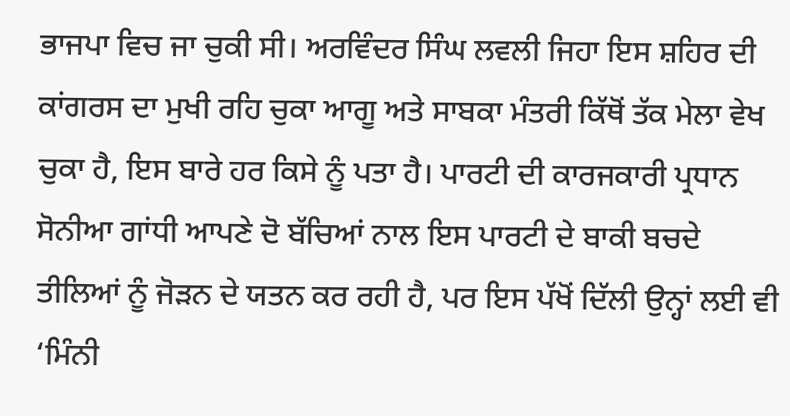ਭਾਜਪਾ ਵਿਚ ਜਾ ਚੁਕੀ ਸੀ। ਅਰਵਿੰਦਰ ਸਿੰਘ ਲਵਲੀ ਜਿਹਾ ਇਸ ਸ਼ਹਿਰ ਦੀ ਕਾਂਗਰਸ ਦਾ ਮੁਖੀ ਰਹਿ ਚੁਕਾ ਆਗੂ ਅਤੇ ਸਾਬਕਾ ਮੰਤਰੀ ਕਿੱਥੋਂ ਤੱਕ ਮੇਲਾ ਵੇਖ ਚੁਕਾ ਹੈ, ਇਸ ਬਾਰੇ ਹਰ ਕਿਸੇ ਨੂੰ ਪਤਾ ਹੈ। ਪਾਰਟੀ ਦੀ ਕਾਰਜਕਾਰੀ ਪ੍ਰਧਾਨ ਸੋਨੀਆ ਗਾਂਧੀ ਆਪਣੇ ਦੋ ਬੱਚਿਆਂ ਨਾਲ ਇਸ ਪਾਰਟੀ ਦੇ ਬਾਕੀ ਬਚਦੇ ਤੀਲਿਆਂ ਨੂੰ ਜੋੜਨ ਦੇ ਯਤਨ ਕਰ ਰਹੀ ਹੈ, ਪਰ ਇਸ ਪੱਖੋਂ ਦਿੱਲੀ ਉਨ੍ਹਾਂ ਲਈ ਵੀ ‘ਮਿੰਨੀ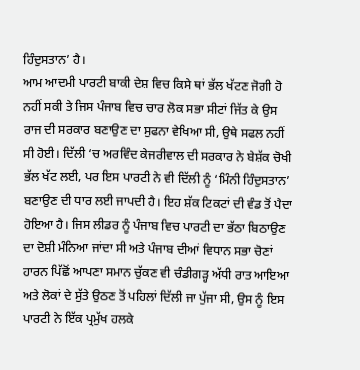ਹਿੰਦੁਸਤਾਨ’ ਹੈ।
ਆਮ ਆਦਮੀ ਪਾਰਟੀ ਬਾਕੀ ਦੇਸ਼ ਵਿਚ ਕਿਸੇ ਥਾਂ ਭੱਲ ਖੱਟਣ ਜੋਗੀ ਹੋ ਨਹੀਂ ਸਕੀ ਤੇ ਜਿਸ ਪੰਜਾਬ ਵਿਚ ਚਾਰ ਲੋਕ ਸਭਾ ਸੀਟਾਂ ਜਿੱਤ ਕੇ ਉਸ ਰਾਜ ਦੀ ਸਰਕਾਰ ਬਣਾਉਣ ਦਾ ਸੁਫਨਾ ਵੇਖਿਆ ਸੀ, ਉਥੇ ਸਫਲ ਨਹੀਂ ਸੀ ਹੋਈ। ਦਿੱਲੀ ‘ਚ ਅਰਵਿੰਦ ਕੇਜਰੀਵਾਲ ਦੀ ਸਰਕਾਰ ਨੇ ਬੇਸ਼ੱਕ ਚੋਖੀ ਭੱਲ ਖੱਟ ਲਈ, ਪਰ ਇਸ ਪਾਰਟੀ ਨੇ ਵੀ ਦਿੱਲੀ ਨੂੰ ‘ਮਿੰਨੀ ਹਿੰਦੁਸਤਾਨ’ ਬਣਾਉਣ ਦੀ ਧਾਰ ਲਈ ਜਾਪਦੀ ਹੈ। ਇਹ ਸ਼ੱਕ ਟਿਕਟਾਂ ਦੀ ਵੰਡ ਤੋਂ ਪੈਦਾ ਹੋਇਆ ਹੈ। ਜਿਸ ਲੀਡਰ ਨੂੰ ਪੰਜਾਬ ਵਿਚ ਪਾਰਟੀ ਦਾ ਭੱਠਾ ਬਿਠਾਉਣ ਦਾ ਦੋਸ਼ੀ ਮੰਨਿਆ ਜਾਂਦਾ ਸੀ ਅਤੇ ਪੰਜਾਬ ਦੀਆਂ ਵਿਧਾਨ ਸਭਾ ਚੋਣਾਂ ਹਾਰਨ ਪਿੱਛੋਂ ਆਪਣਾ ਸਮਾਨ ਚੁੱਕਣ ਵੀ ਚੰਡੀਗੜ੍ਹ ਅੱਧੀ ਰਾਤ ਆਇਆ ਅਤੇ ਲੋਕਾਂ ਦੇ ਸੁੱਤੇ ਉਠਣ ਤੋਂ ਪਹਿਲਾਂ ਦਿੱਲੀ ਜਾ ਪੁੱਜਾ ਸੀ, ਉਸ ਨੂੰ ਇਸ ਪਾਰਟੀ ਨੇ ਇੱਕ ਪ੍ਰਮੁੱਖ ਹਲਕੇ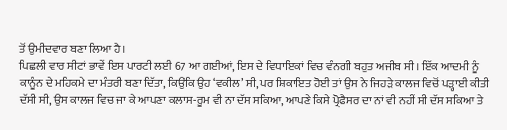ਤੋਂ ਉਮੀਦਵਾਰ ਬਣਾ ਲਿਆ ਹੈ।
ਪਿਛਲੀ ਵਾਰ ਸੀਟਾਂ ਭਾਵੇਂ ਇਸ ਪਾਰਟੀ ਲਈ 67 ਆ ਗਈਆਂ, ਇਸ ਦੇ ਵਿਧਾਇਕਾਂ ਵਿਚ ਵੰਨਗੀ ਬਹੁਤ ਅਜੀਬ ਸੀ। ਇੱਕ ਆਦਮੀ ਨੂੰ ਕਾਨੂੰਨ ਦੇ ਮਹਿਕਮੇ ਦਾ ਮੰਤਰੀ ਬਣਾ ਦਿੱਤਾ, ਕਿਉਂਕਿ ਉਹ ‘ਵਕੀਲ’ ਸੀ, ਪਰ ਸ਼ਿਕਾਇਤ ਹੋਈ ਤਾਂ ਉਸ ਨੇ ਜਿਹੜੇ ਕਾਲਜ ਵਿਚੋਂ ਪੜ੍ਹਾਈ ਕੀਤੀ ਦੱਸੀ ਸੀ, ਉਸ ਕਾਲਜ ਵਿਚ ਜਾ ਕੇ ਆਪਣਾ ਕਲਾਸ-ਰੂਮ ਵੀ ਨਾ ਦੱਸ ਸਕਿਆ, ਆਪਣੇ ਕਿਸੇ ਪ੍ਰੋਫੈਸਰ ਦਾ ਨਾਂ ਵੀ ਨਹੀਂ ਸੀ ਦੱਸ ਸਕਿਆ ਤੇ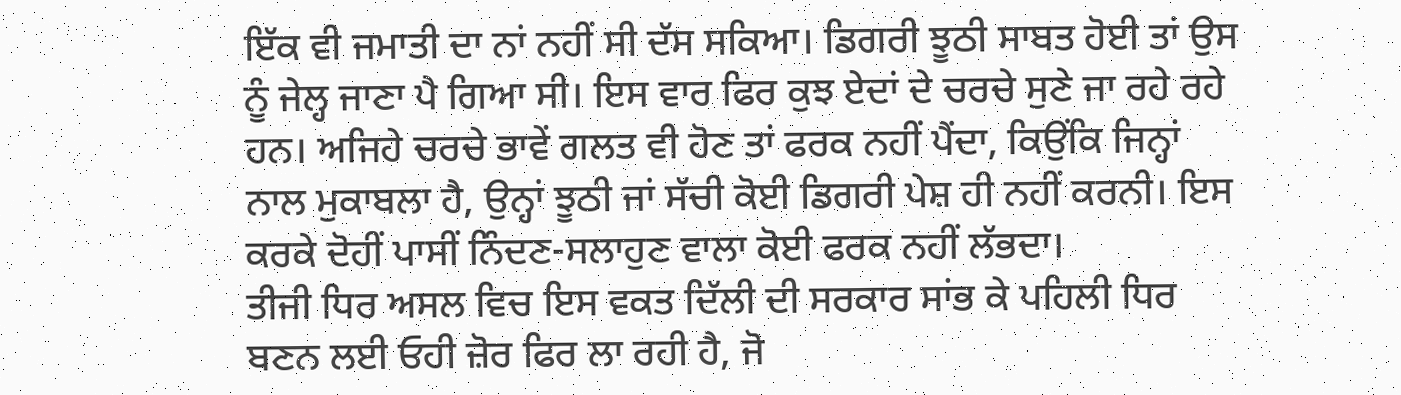ਇੱਕ ਵੀ ਜਮਾਤੀ ਦਾ ਨਾਂ ਨਹੀਂ ਸੀ ਦੱਸ ਸਕਿਆ। ਡਿਗਰੀ ਝੂਠੀ ਸਾਬਤ ਹੋਈ ਤਾਂ ਉਸ ਨੂੰ ਜੇਲ੍ਹ ਜਾਣਾ ਪੈ ਗਿਆ ਸੀ। ਇਸ ਵਾਰ ਫਿਰ ਕੁਝ ਏਦਾਂ ਦੇ ਚਰਚੇ ਸੁਣੇ ਜਾ ਰਹੇ ਰਹੇ ਹਨ। ਅਜਿਹੇ ਚਰਚੇ ਭਾਵੇਂ ਗਲਤ ਵੀ ਹੋਣ ਤਾਂ ਫਰਕ ਨਹੀਂ ਪੈਂਦਾ, ਕਿਉਂਕਿ ਜਿਨ੍ਹਾਂ ਨਾਲ ਮੁਕਾਬਲਾ ਹੈ, ਉਨ੍ਹਾਂ ਝੂਠੀ ਜਾਂ ਸੱਚੀ ਕੋਈ ਡਿਗਰੀ ਪੇਸ਼ ਹੀ ਨਹੀਂ ਕਰਨੀ। ਇਸ ਕਰਕੇ ਦੋਹੀਂ ਪਾਸੀਂ ਨਿੰਦਣ-ਸਲਾਹੁਣ ਵਾਲਾ ਕੋਈ ਫਰਕ ਨਹੀਂ ਲੱਭਦਾ।
ਤੀਜੀ ਧਿਰ ਅਸਲ ਵਿਚ ਇਸ ਵਕਤ ਦਿੱਲੀ ਦੀ ਸਰਕਾਰ ਸਾਂਭ ਕੇ ਪਹਿਲੀ ਧਿਰ ਬਣਨ ਲਈ ਓਹੀ ਜ਼ੋਰ ਫਿਰ ਲਾ ਰਹੀ ਹੈ, ਜੋ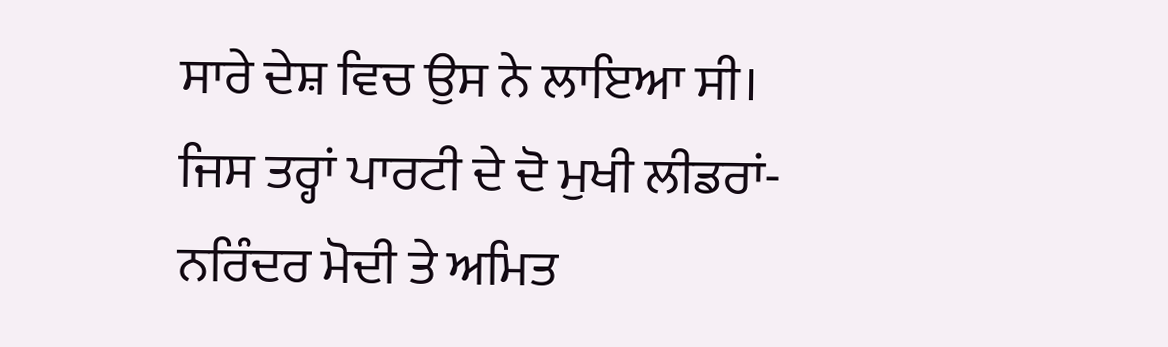ਸਾਰੇ ਦੇਸ਼ ਵਿਚ ਉਸ ਨੇ ਲਾਇਆ ਸੀ। ਜਿਸ ਤਰ੍ਹਾਂ ਪਾਰਟੀ ਦੇ ਦੋ ਮੁਖੀ ਲੀਡਰਾਂ-ਨਰਿੰਦਰ ਮੋਦੀ ਤੇ ਅਮਿਤ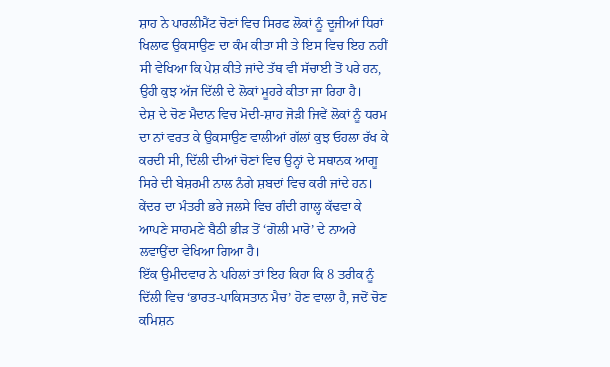ਸ਼ਾਹ ਨੇ ਪਾਰਲੀਮੈਂਟ ਚੋਣਾਂ ਵਿਚ ਸਿਰਫ ਲੋਕਾਂ ਨੂੰ ਦੂਜੀਆਂ ਧਿਰਾਂ ਖਿਲਾਫ ਉਕਸਾਉਣ ਦਾ ਕੰਮ ਕੀਤਾ ਸੀ ਤੇ ਇਸ ਵਿਚ ਇਹ ਨਹੀਂ ਸੀ ਵੇਖਿਆ ਕਿ ਪੇਸ਼ ਕੀਤੇ ਜਾਂਦੇ ਤੱਥ ਵੀ ਸੱਚਾਈ ਤੋਂ ਪਰੇ ਹਨ, ਉਹੀ ਕੁਝ ਅੱਜ ਦਿੱਲੀ ਦੇ ਲੋਕਾਂ ਮੂਹਰੇ ਕੀਤਾ ਜਾ ਰਿਹਾ ਹੈ।
ਦੇਸ਼ ਦੇ ਚੋਣ ਮੈਦਾਨ ਵਿਚ ਮੋਦੀ-ਸ਼ਾਹ ਜੋੜੀ ਜਿਵੇਂ ਲੋਕਾਂ ਨੂੰ ਧਰਮ ਦਾ ਨਾਂ ਵਰਤ ਕੇ ਉਕਸਾਉਣ ਵਾਲੀਆਂ ਗੱਲਾਂ ਕੁਝ ਓਹਲਾ ਰੱਖ ਕੇ ਕਰਦੀ ਸੀ, ਦਿੱਲੀ ਦੀਆਂ ਚੋਣਾਂ ਵਿਚ ਉਨ੍ਹਾਂ ਦੇ ਸਥਾਨਕ ਆਗੂ ਸਿਰੇ ਦੀ ਬੇਸ਼ਰਮੀ ਨਾਲ ਨੰਗੇ ਸ਼ਬਦਾਂ ਵਿਚ ਕਰੀ ਜਾਂਦੇ ਹਨ। ਕੇਂਦਰ ਦਾ ਮੰਤਰੀ ਭਰੇ ਜਲਸੇ ਵਿਚ ਗੰਦੀ ਗਾਲ੍ਹ ਕੱਢਵਾ ਕੇ ਆਪਣੇ ਸਾਹਮਣੇ ਬੈਠੀ ਭੀੜ ਤੋਂ ‘ਗੋਲੀ ਮਾਰੋ’ ਦੇ ਨਾਅਰੇ ਲਵਾਉਂਦਾ ਵੇਖਿਆ ਗਿਆ ਹੈ।
ਇੱਕ ਉਮੀਦਵਾਰ ਨੇ ਪਹਿਲਾਂ ਤਾਂ ਇਹ ਕਿਹਾ ਕਿ 8 ਤਰੀਕ ਨੂੰ ਦਿੱਲੀ ਵਿਚ ‘ਭਾਰਤ-ਪਾਕਿਸਤਾਨ ਮੈਚ’ ਹੋਣ ਵਾਲਾ ਹੈ, ਜਦੋਂ ਚੋਣ ਕਮਿਸ਼ਨ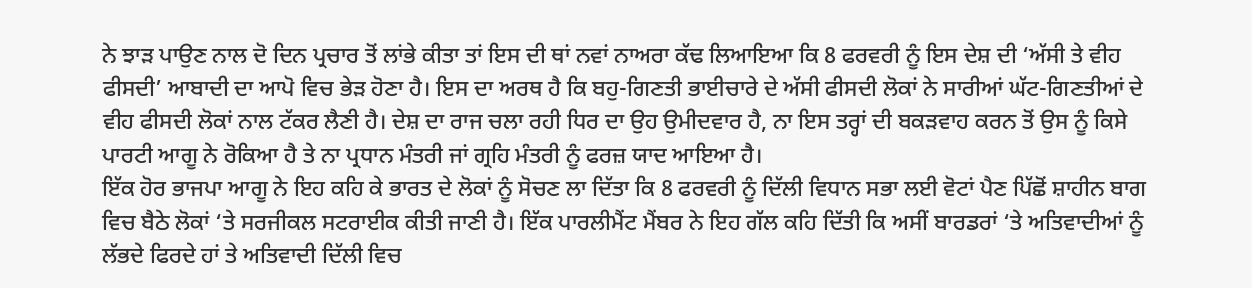ਨੇ ਝਾੜ ਪਾਉਣ ਨਾਲ ਦੋ ਦਿਨ ਪ੍ਰਚਾਰ ਤੋਂ ਲਾਂਭੇ ਕੀਤਾ ਤਾਂ ਇਸ ਦੀ ਥਾਂ ਨਵਾਂ ਨਾਅਰਾ ਕੱਢ ਲਿਆਇਆ ਕਿ 8 ਫਰਵਰੀ ਨੂੰ ਇਸ ਦੇਸ਼ ਦੀ ‘ਅੱਸੀ ਤੇ ਵੀਹ ਫੀਸਦੀ’ ਆਬਾਦੀ ਦਾ ਆਪੋ ਵਿਚ ਭੇੜ ਹੋਣਾ ਹੈ। ਇਸ ਦਾ ਅਰਥ ਹੈ ਕਿ ਬਹੁ-ਗਿਣਤੀ ਭਾਈਚਾਰੇ ਦੇ ਅੱਸੀ ਫੀਸਦੀ ਲੋਕਾਂ ਨੇ ਸਾਰੀਆਂ ਘੱਟ-ਗਿਣਤੀਆਂ ਦੇ ਵੀਹ ਫੀਸਦੀ ਲੋਕਾਂ ਨਾਲ ਟੱਕਰ ਲੈਣੀ ਹੈ। ਦੇਸ਼ ਦਾ ਰਾਜ ਚਲਾ ਰਹੀ ਧਿਰ ਦਾ ਉਹ ਉਮੀਦਵਾਰ ਹੈ, ਨਾ ਇਸ ਤਰ੍ਹਾਂ ਦੀ ਬਕੜਵਾਹ ਕਰਨ ਤੋਂ ਉਸ ਨੂੰ ਕਿਸੇ ਪਾਰਟੀ ਆਗੂ ਨੇ ਰੋਕਿਆ ਹੈ ਤੇ ਨਾ ਪ੍ਰਧਾਨ ਮੰਤਰੀ ਜਾਂ ਗ੍ਰਹਿ ਮੰਤਰੀ ਨੂੰ ਫਰਜ਼ ਯਾਦ ਆਇਆ ਹੈ।
ਇੱਕ ਹੋਰ ਭਾਜਪਾ ਆਗੂ ਨੇ ਇਹ ਕਹਿ ਕੇ ਭਾਰਤ ਦੇ ਲੋਕਾਂ ਨੂੰ ਸੋਚਣ ਲਾ ਦਿੱਤਾ ਕਿ 8 ਫਰਵਰੀ ਨੂੰ ਦਿੱਲੀ ਵਿਧਾਨ ਸਭਾ ਲਈ ਵੋਟਾਂ ਪੈਣ ਪਿੱਛੋਂ ਸ਼ਾਹੀਨ ਬਾਗ ਵਿਚ ਬੈਠੇ ਲੋਕਾਂ ‘ਤੇ ਸਰਜੀਕਲ ਸਟਰਾਈਕ ਕੀਤੀ ਜਾਣੀ ਹੈ। ਇੱਕ ਪਾਰਲੀਮੈਂਟ ਮੈਂਬਰ ਨੇ ਇਹ ਗੱਲ ਕਹਿ ਦਿੱਤੀ ਕਿ ਅਸੀਂ ਬਾਰਡਰਾਂ ‘ਤੇ ਅਤਿਵਾਦੀਆਂ ਨੂੰ ਲੱਭਦੇ ਫਿਰਦੇ ਹਾਂ ਤੇ ਅਤਿਵਾਦੀ ਦਿੱਲੀ ਵਿਚ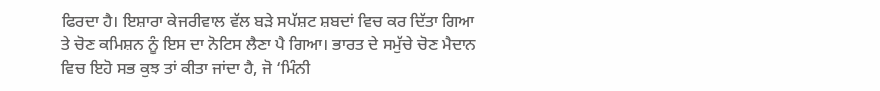ਫਿਰਦਾ ਹੈ। ਇਸ਼ਾਰਾ ਕੇਜਰੀਵਾਲ ਵੱਲ ਬੜੇ ਸਪੱਸ਼ਟ ਸ਼ਬਦਾਂ ਵਿਚ ਕਰ ਦਿੱਤਾ ਗਿਆ ਤੇ ਚੋਣ ਕਮਿਸ਼ਨ ਨੂੰ ਇਸ ਦਾ ਨੋਟਿਸ ਲੈਣਾ ਪੈ ਗਿਆ। ਭਾਰਤ ਦੇ ਸਮੁੱਚੇ ਚੋਣ ਮੈਦਾਨ ਵਿਚ ਇਹੋ ਸਭ ਕੁਝ ਤਾਂ ਕੀਤਾ ਜਾਂਦਾ ਹੈ, ਜੋ ‘ਮਿੰਨੀ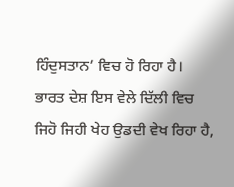ਹਿੰਦੁਸਤਾਨ’ ਵਿਚ ਹੋ ਰਿਹਾ ਹੈ।
ਭਾਰਤ ਦੇਸ਼ ਇਸ ਵੇਲੇ ਦਿੱਲੀ ਵਿਚ ਜਿਹੋ ਜਿਹੀ ਖੇਹ ਉਡਦੀ ਵੇਖ ਰਿਹਾ ਹੈ,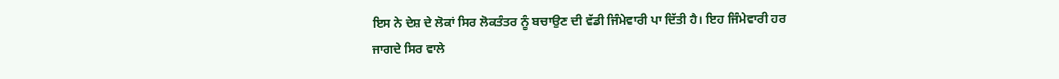ਇਸ ਨੇ ਦੇਸ਼ ਦੇ ਲੋਕਾਂ ਸਿਰ ਲੋਕਤੰਤਰ ਨੂੰ ਬਚਾਉਣ ਦੀ ਵੱਡੀ ਜਿੰਮੇਵਾਰੀ ਪਾ ਦਿੱਤੀ ਹੈ। ਇਹ ਜਿੰਮੇਵਾਰੀ ਹਰ ਜਾਗਦੇ ਸਿਰ ਵਾਲੇ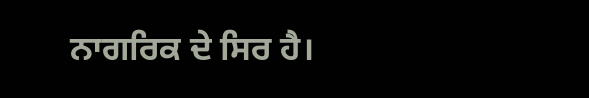ਨਾਗਰਿਕ ਦੇ ਸਿਰ ਹੈ।